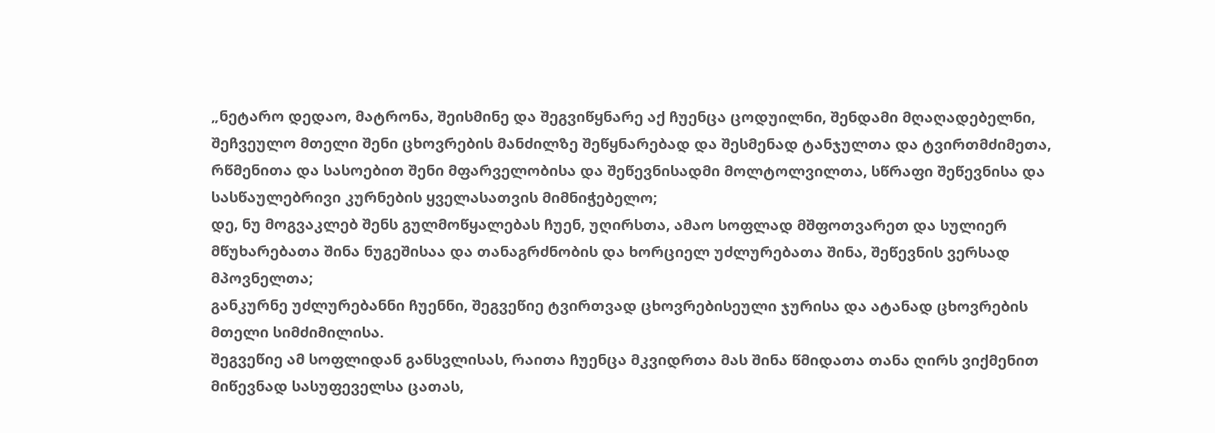„ნეტარო დედაო, მატრონა, შეისმინე და შეგვიწყნარე აქ ჩუენცა ცოდუილნი, შენდამი მღაღადებელნი, შეჩვეულო მთელი შენი ცხოვრების მანძილზე შეწყნარებად და შესმენად ტანჯულთა და ტვირთმძიმეთა, რწმენითა და სასოებით შენი მფარველობისა და შეწევნისადმი მოლტოლვილთა, სწრაფი შეწევნისა და სასწაულებრივი კურნების ყველასათვის მიმნიჭებელო;
დე, ნუ მოგვაკლებ შენს გულმოწყალებას ჩუენ, უღირსთა, ამაო სოფლად მშფოთვარეთ და სულიერ მწუხარებათა შინა ნუგეშისაა და თანაგრძნობის და ხორციელ უძლურებათა შინა, შეწევნის ვერსად მპოვნელთა;
განკურნე უძლურებანნი ჩუენნი, შეგვეწიე ტვირთვად ცხოვრებისეული ჯურისა და ატანად ცხოვრების მთელი სიმძიმილისა.
შეგვეწიე ამ სოფლიდან განსვლისას, რაითა ჩუენცა მკვიდრთა მას შინა წმიდათა თანა ღირს ვიქმენით მიწევნად სასუფეველსა ცათას,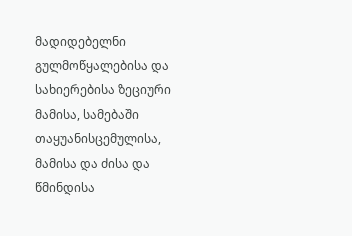მადიდებელნი გულმოწყალებისა და სახიერებისა ზეციური მამისა, სამებაში თაყუანისცემულისა, მამისა და ძისა და წმინდისა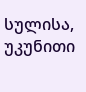სულისა, უკუნითი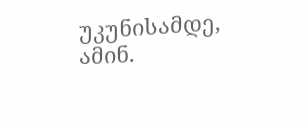უკუნისამდე, ამინ.